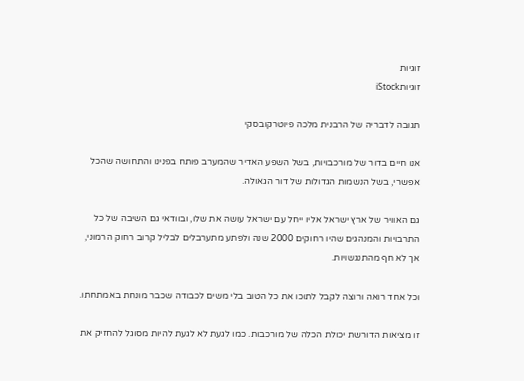זוגיות
זוגיותiStock

תגובה לדבריה של הרבנית מלכה פיוטרקובסקי

אנו חיים בדור של מורכבויות, בשל השפע האדיר שהמערב פותח בפנינו והתחושה שהכל אפשרי, בשל הנשמות הגדולות של דור הגאולה.

גם האוויר של ארץ ישראל אליו ייחל עם ישראל עושה את שלו, ובוודאי גם השיבה של כל התרבויות והמנהגים שהיו רחוקים 2000 שנה ולפתע מתערבלים לבליל קרוב רחוק הרמוני, אך לא חף מהתנגשויות.

וכל אחד רואה ורוצה לקבל לתוכו את כל הטוב בלי משים לכבודה שכבר מונחת באמתחתו.

זו מציאות הדורשת יכולת הכלה של מורכבות. כמו לגעת לא לגעת להיות מסוגל להחזיק את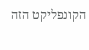הקונפליקט הזה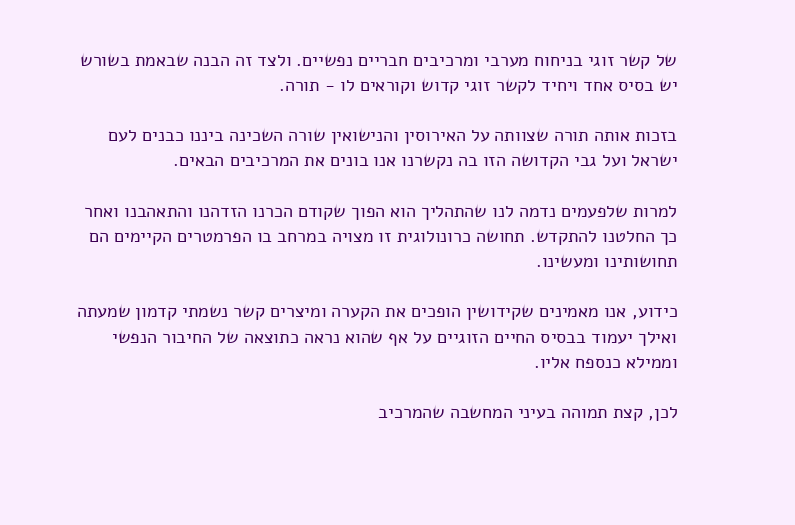של קשר זוגי בניחוח מערבי ומרכיבים חבריים נפשיים. ולצד זה הבנה שבאמת בשורש יש בסיס אחד ויחיד לקשר זוגי קדוש וקוראים לו - תורה.

בזכות אותה תורה שצוותה על האירוסין והנישואין שורה השכינה ביננו כבנים לעם ישראל ועל גבי הקדושה הזו בה נקשרנו אנו בונים את המרכיבים הבאים.

למרות שלפעמים נדמה לנו שהתהליך הוא הפוך שקודם הכרנו הזדהנו והתאהבנו ואחר כך החלטנו להתקדש. תחושה כרונולוגית זו מצויה במרחב בו הפרמטרים הקיימים הם תחושותינו ומעשינו.

כידוע, אנו מאמינים שקידושין הופכים את הקערה ומיצרים קשר נשמתי קדמון שמעתה ואילך יעמוד בבסיס החיים הזוגיים על אף שהוא נראה כתוצאה של החיבור הנפשי וממילא כנספח אליו.

לכן, קצת תמוהה בעיני המחשבה שהמרכיב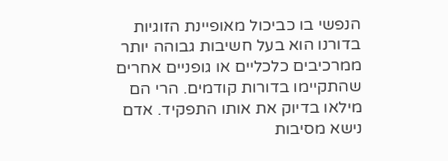הנפשי בו כביכול מאופיינת הזוגיות בדורנו הוא בעל חשיבות גבוהה יותר ממרכיבים כלכליים או גופניים אחרים שהתקיימו בדורות קודמים. הרי הם מילאו בדיוק את אותו התפקיד. אדם נישא מסיבות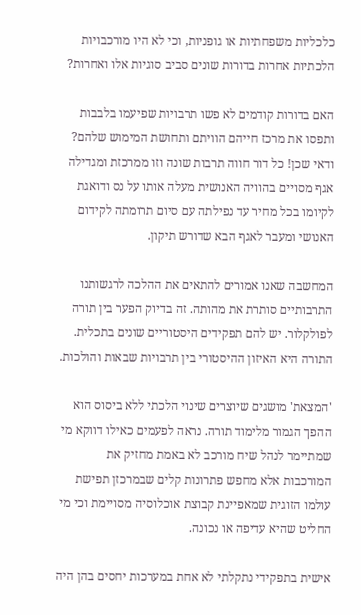כלכליות משפחתיות או גופניות, וכי לא היו מורכבויות הלכתיות אחרות בדורות שונים סביב סוגיות אלו ואחרות?

האם בדורות קודמים לא פשו תרבויות שפיעמו בלבבות ותפסו את מרכז חייהם הוויתם ותחושת המימוש שלהם? ודאי שכן! כל דור חווה תרבות שונה וזו ממרכזת ומגדילה אגף מסויים בהוויה האנושית מעלה אותו על נס ודואגת לקיומו בכל מחיר עד נפילתה עם סיום תרומתה לקידום האנושי ומעבר לאגף הבא שדורש תיקון.

המחשבה שאנו אמורים להתאים את ההלכה לרגשותנו התרבותיים סותרת את מהותה. זה בדיוק הפער בין תורה לפולקלור. יש להם תפקידים היסטוריים שונים בתכלית. התורה היא האיזון ההיסטורי בין תרבויות שבאות והולכות.

'המצאת' מושגים שיוצרים שינוי הלכתי ללא ביסוס הוא ההפך הגמור מלימוד תורה. נראה לפעמים כאילו דווקא מי שמתיימר לנהל שיח מורכב לא באמת מחזיק את המורכבות אלא מחפש פתרונות קלים שבמרכזן תפישת עולמו הזוגית שמאפיינת קבוצת אוכלוסיה מסויימת וכי מי החליט שהיא עדיפה או נכונה.

אישית בתפקידי נתקלתי לא אחת במערכות יחסים בהן היה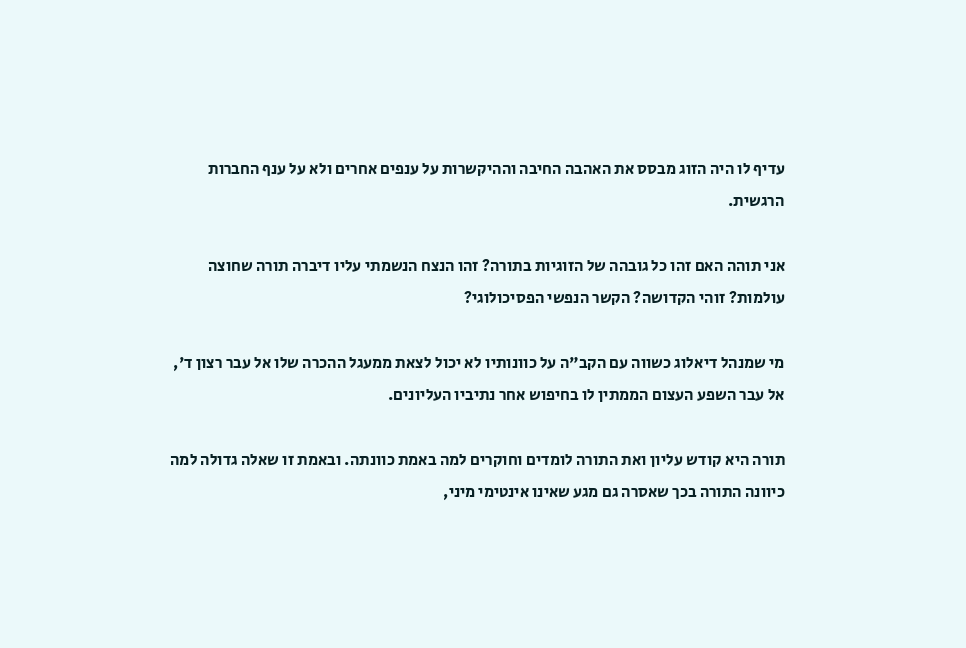עדיף לו היה הזוג מבסס את האהבה החיבה וההיקשרות על ענפים אחרים ולא על ענף החברות הרגשית.

אני תוהה האם זהו כל גובהה של הזוגיות בתורה? זהו הנצח הנשמתי עליו דיברה תורה שחוצה עולמות? זוהי הקדושה? הקשר הנפשי הפסיכולוגי?

מי שמנהל דיאלוג כשווה עם הקב"ה על כוונותיו לא יכול לצאת ממעגל ההכרה שלו אל עבר רצון ד', אל עבר השפע העצום הממתין לו בחיפוש אחר נתיביו העליונים.

תורה היא קודש עליון ואת התורה לומדים וחוקרים למה באמת כוונתה. ובאמת זו שאלה גדולה למה כיוונה התורה בכך שאסרה גם מגע שאינו אינטימי מיני,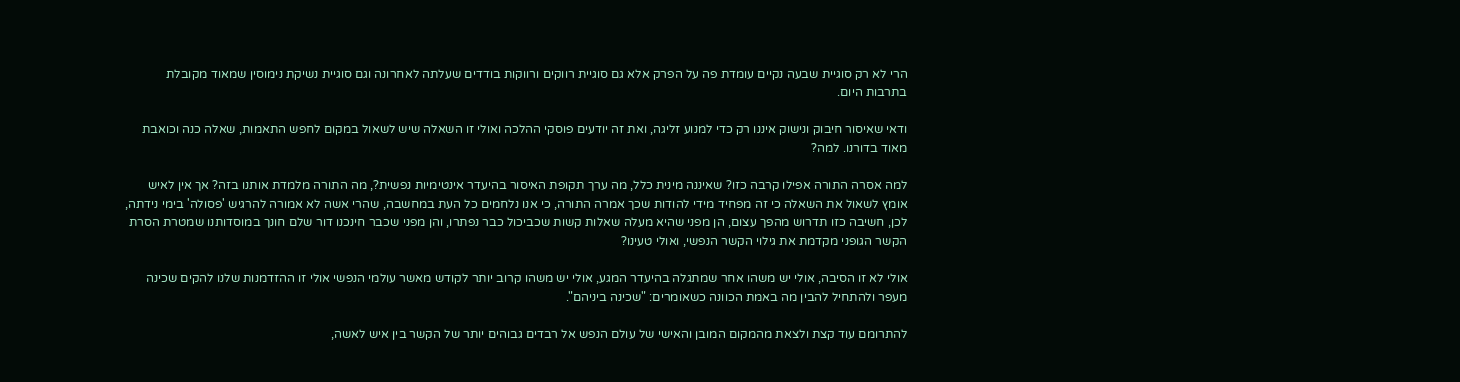הרי לא רק סוגיית שבעה נקיים עומדת פה על הפרק אלא גם סוגיית רווקים ורווקות בודדים שעלתה לאחרונה וגם סוגיית נשיקת נימוסין שמאוד מקובלת בתרבות היום.

ודאי שאיסור חיבוק ונישוק איננו רק כדי למנוע זליגה, ואת זה יודעים פוסקי ההלכה ואולי זו השאלה שיש לשאול במקום לחפש התאמות, שאלה כנה וכואבת מאוד בדורנו. למה?

למה אסרה התורה אפילו קרבה כזו? שאיננה מינית כלל, מה ערך תקופת האיסור בהיעדר אינטימיות נפשית?, מה התורה מלמדת אותנו בזה? אך אין לאיש אומץ לשאול את השאלה כי זה מפחיד מידי להודות שכך אמרה התורה, כי אנו נלחמים כל העת במחשבה, שהרי אשה לא אמורה להרגיש 'פסולה' בימי נידתה, לכן, חשיבה כזו תדרוש מהפך עצום, הן מפני שהיא מעלה שאלות קשות שכביכול כבר נפתרו, והן מפני שכבר חינכנו דור שלם חונך במוסדותנו שמטרת הסרת הקשר הגופני מקדמת את גילוי הקשר הנפשי, ואולי טעינו?

אולי לא זו הסיבה, אולי יש משהו אחר שמתגלה בהיעדר המגע, אולי יש משהו קרוב יותר לקודש מאשר עולמי הנפשי אולי זו ההזדמנות שלנו להקים שכינה מעפר ולהתחיל להבין מה באמת הכוונה כשאומרים: "שכינה ביניהם".

להתרומם עוד קצת ולצאת מהמקום המובן והאישי של עולם הנפש אל רבדים גבוהים יותר של הקשר בין איש לאשה,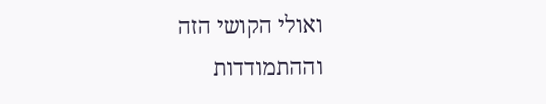ואולי הקושי הזה וההתמודדות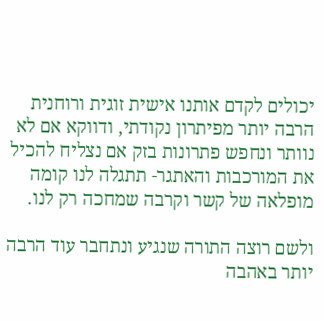יכולים לקדם אותנו אישית זוגית ורוחנית הרבה יותר מפיתרון נקודתי, ודווקא אם לא נוותר ונחפש פתרונות בזק אם נצליח להכיל את המורכבות והאתגר- תתגלה לנו קומה מופלאה של קשר וקרבה שמחכה רק לנו.

ולשם רוצה התורה שנגיע ונתחבר עוד הרבה יותר באהבה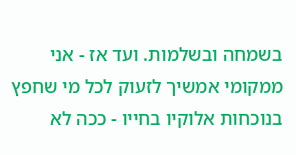בשמחה ובשלמות. ועד אז - אני ממקומי אמשיך לזעוק לכל מי שחפץ בנוכחות אלוקיו בחייו - ככה לא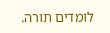לומדים תורה.